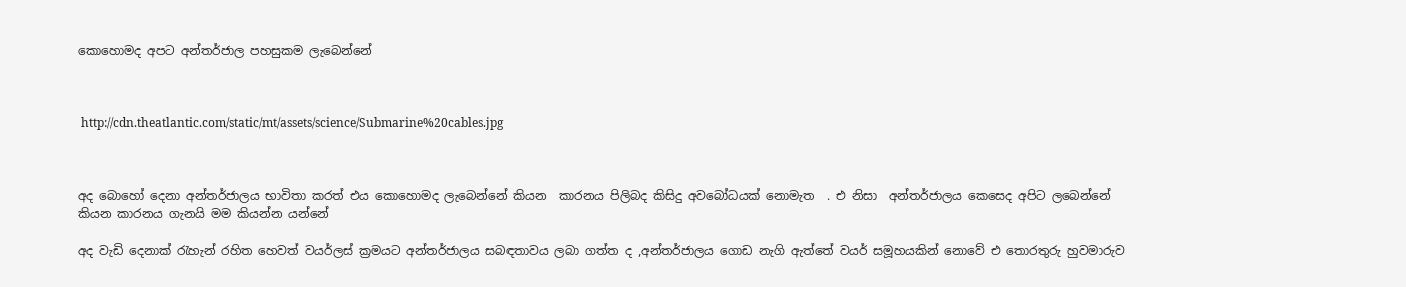කොහොමද අපට අන්තර්ජාල පහසුකම ලැබෙන්නේ



 http://cdn.theatlantic.com/static/mt/assets/science/Submarine%20cables.jpg



අද බොහෝ දෙනා අන්තර්ජාලය භාවිතා කරත් එය කොහොමද ලැබෙන්නේ කියන  කාරනය පිලිබද කිසිදු අවබෝධයක් නොමැත  . එ නිසා  අන්තර්ජාලය කෙසෙද අපිට ලබෙන්නේ කියන කාරනය ගැනයි මම කියන්න යන්නේ

අද වැඩි දෙනාක් රැහැන් රහිත හෙවත් වයර්ලස් ක්‍රමයට අන්තර්ජාලය සබඳතාවය ලබා ගත්ත ද ,අන්තර්ජාලය ගොඩ නැගි ඇත්තේ වයර් සමූහයකින් නොවේ එ තොරතුරු හුවමාරුව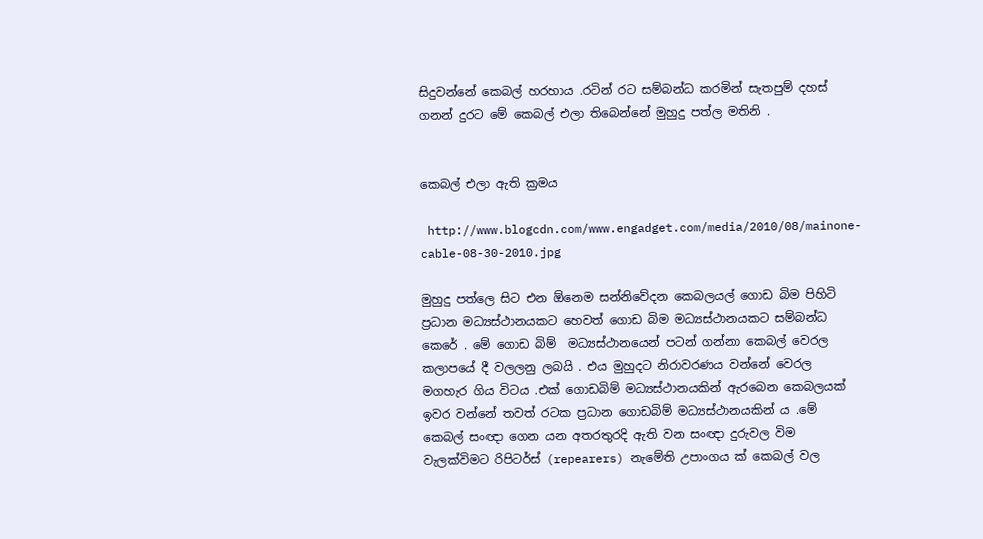සිදුවන්නේ කෙබල් හරහාය .රටින් රට සම්බන්ධ කරමින් සැතපුම් දහස් ගනන් දුරට මේ කෙබල් එලා තිබෙන්නේ මුහුදු පත්ල මතිනි .


කෙබල් එලා ඇති ක්‍රමය

 http://www.blogcdn.com/www.engadget.com/media/2010/08/mainone-cable-08-30-2010.jpg

මුහුදු පත්ලෙ සිට එන ඕනෙම සන්නිවේදන කෙබලයල් ගොඩ බිම පිහිටි ප්‍රධාන මධ්‍යස්ථානයකට හෙවත් ගොඩ බිම මධ්‍යස්ථානයකට සම්බන්ධ කෙරේ . මේ ගොඩ බිම්  මධ්‍යස්ථානයෙන් පටන් ගන්නා කෙබල් වෙරල  කලාපයේ දී වලලනු ලබයි . එය මුහුදට නිරාවරණය වන්නේ වෙරල  මගහැර ගිය විටය .එක් ගොඩබිම් මධ්‍යස්ථානයකින් ඇරබෙන කෙබලයක් ඉවර වන්නේ තවත් රටක ප්‍රධාන ගොඩබිම් මධ්‍යස්ථානයකින් ය .මේ  කෙබල් සංඥා ගෙන යන අතරතුරදි ඇති වන සංඥා දුරුවල විම වැලක්විමට රිපිටර්ස් (repearers) නැමේති උපාංගය ක් කෙබල් වල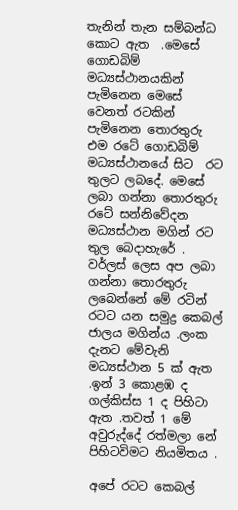තැනින් තැන සම්බන්ධ කොට ඇත  .මෙසේ ගොඩබිම් මධ්‍යස්ථානයකින් පැමිනෙන මෙසේ වෙනත් රටකින් පැමිනෙන තොරතුරු එම රටේ ගොඩබිම් මධ්‍යස්ථානයේ සිට  රට තුලට ලබදේ. මෙසේ ලබා ගන්නා තොරතුරු රටේ සන්නිවේදන මධ්‍යස්ථාන මගින් රට තුල බෙදාහැරේ . වර්ලස් ලෙස අප ලබා ගන්නා තොරතුරු ලබෙන්නේ මේ රටින් රටට යන සමුද්‍ර කෙබල් ජාලය මගින්ය .ලංක දැනට මේවැනි මධ්‍යස්ථාන 5 ක් ඇත .ඉන් 3 කොළඹ ද ගල්කිස්ස 1 ද පිහිටා ඇත .තවත් 1 මේ අවුරුද්දේ රත්මලා නේ පිහිටවිමට නියමිතය .

අපේ රටට කෙබල්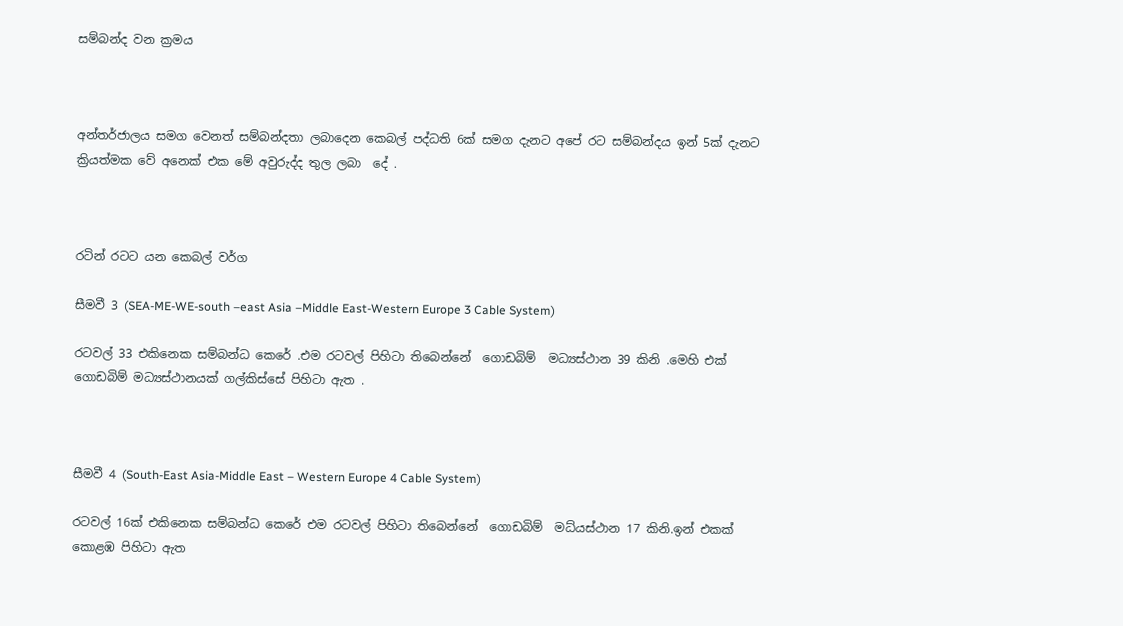සම්බන්ද වන ක්‍රමය



අන්තර්ජාලය සමග වෙනත් සම්බන්දතා ලබාදෙන කෙබල් පද්ධති 6ක් සමග දැනට අපේ රට සම්බන්දය ඉන් 5ක් දැනට ක්‍රියත්මක වේ අනෙක් එක මේ අවුරුද්ද තුල ලබා  දේ .



රටින් රටට යන කෙබල් වර්ග

සීමවී 3 (SEA-ME-WE-south –east Asia –Middle East-Western Europe 3 Cable System)

රටවල් 33 එකිනෙක සම්බන්ධ කෙරේ .එම රටවල් පිහිටා තිබෙන්නේ  ගොඩබිම්  මධ්‍යස්ථාන 39 කිනි .මෙහි එක් ගොඩබිම් මධ්‍යස්ථානයක් ගල්කිස්සේ පිහිටා ඇත .



සීමවී 4 (South-East Asia-Middle East – Western Europe 4 Cable System)

රටවල් 16ක් එකිනෙක සම්බන්ධ කෙරේ එම රටවල් පිහිටා තිබෙන්නේ  ගොඩබිම්  මධ්යස්ථාන 17 කිනි.ඉන් එකක් කොළඹ පිහිටා ඇත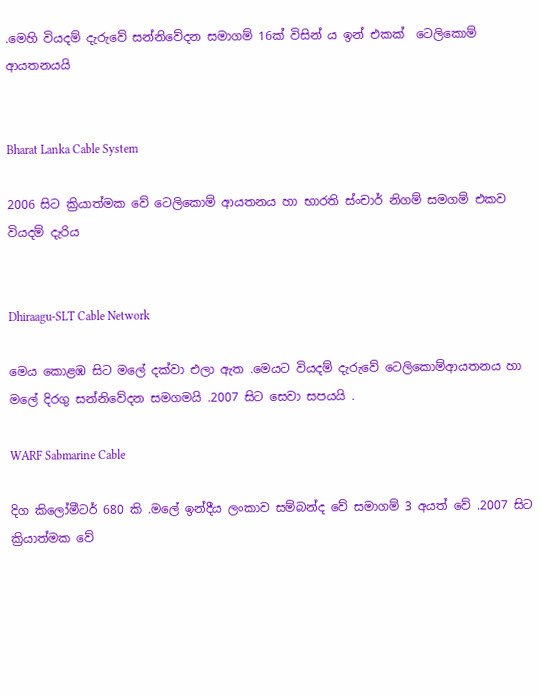.මෙහි වියදම් දැරුවේ සන්නිවේදන සමාගම් 16ක් විසින් ය ඉන් එකක්  ටෙලිකොම් ආයතනයයි


Bharat Lanka Cable System

2006 සිට ක්‍රියාත්මක වේ ටෙලිකොම් ආයතනය හා භාරති ස්ංචාර් නිගම් සමගම් එකව  වියදම් දැරිය


Dhiraagu-SLT Cable Network

මෙය කොළඹ සිට මලේ දක්වා එලා ඇත .මෙයට වියදම් දැරුවේ ටෙලිකොම්ආයතනය හා මලේ දිරගු සන්නිවේදන සමගමයි .2007 සිට සෙවා සපයයි .

WARF Sabmarine Cable

දිග කිලෝමීටර් 680 කි .මලේ ඉන්දීය ලංකාව සම්බන්ද වේ සමාගම් 3 අයත් වේ .2007 සිට ක්‍රියාත්මක වේ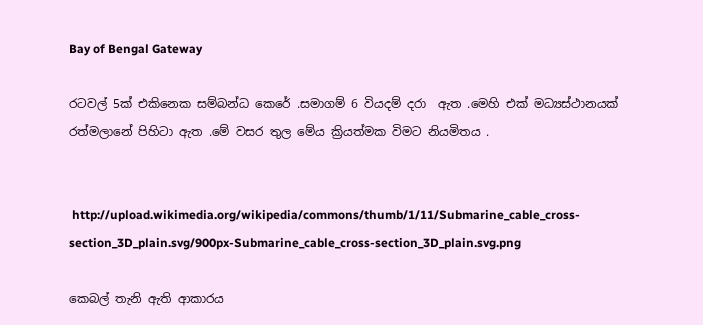Bay of Bengal Gateway

රටවල් 5ක් එකිනෙක සම්බන්ධ කෙරේ .සමාගම් 6 වියදම් දරා  ඇත .මෙහි එක් මධ්‍යස්ථානයක් රත්මලානේ පිහිටා ඇත .මේ වසර තුල මේය ක්‍රියත්මක විමට නියමිතය .


 http://upload.wikimedia.org/wikipedia/commons/thumb/1/11/Submarine_cable_cross-section_3D_plain.svg/900px-Submarine_cable_cross-section_3D_plain.svg.png

කෙබල් තැනි ඇති ආකාරය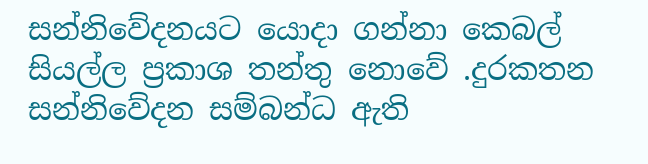සන්නිවේදනයට යොදා ගන්නා කෙබල් සියල්ල ප්‍රකාශ තන්තු නොවේ .දුරකතන සන්නිවේදන සම්බන්ධ ඇති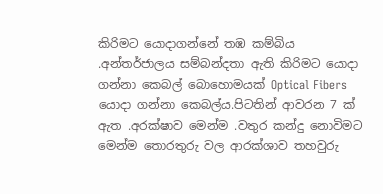කිරිමට යොදාගන්නේ තඹ කම්බිය .අන්තර්ජාලය සම්බන්දතා ඇති කිරිමට යොදා ගන්නා කෙබල් බොහොමයක් Optical Fibers යොදා ගන්නා කෙබල්ය.පිටතින් ආවරන 7 ක් ඇත .අරක්ෂාව මෙන්ම .වතුර කන්දු නොවිමට මෙන්ම තොරතුරු වල ආරක්ශාව තහවුරු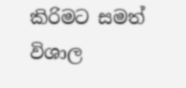කිරිමට සමත් විශාල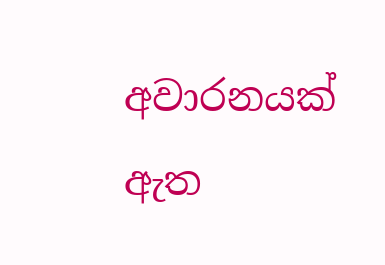අවාරනයක් ඇත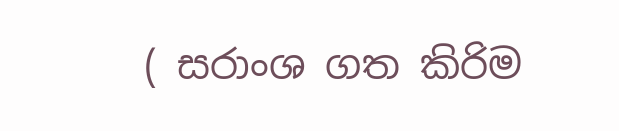( සරාංශ ගත කිරිම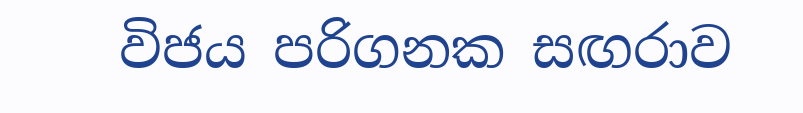විජය පරිගනක සඟරාව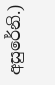අසුරේනි.)